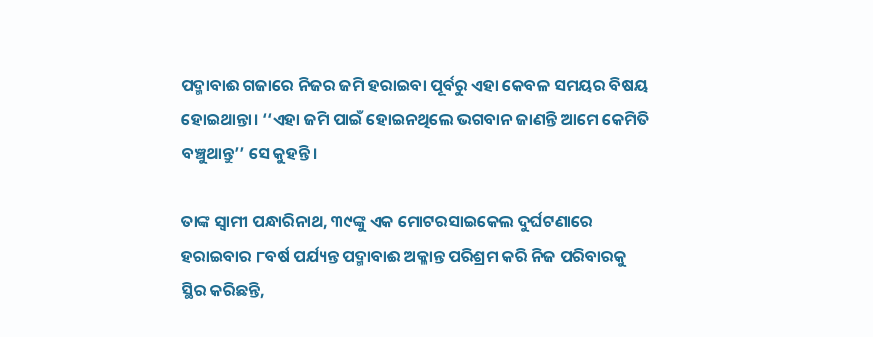ପଦ୍ମାବାଈ ଗଜାରେ ନିଜର ଜମି ହରାଇବା ପୂର୍ବରୁ ଏହା କେବଳ ସମୟର ବିଷୟ ହୋଇଥାନ୍ତା। ‘‘ଏହା ଜମି ପାଇଁ ହୋଇନଥିଲେ ଭଗବାନ ଜାଣନ୍ତି ଆମେ କେମିତି ବଞ୍ଚୁଥାନ୍ତୁ’’ ସେ କୁହନ୍ତି।

ତାଙ୍କ ସ୍ୱାମୀ ପନ୍ଧାରିନାଥ, ୩୯ଙ୍କୁ ଏକ ମୋଟରସାଇକେଲ ଦୁର୍ଘଟଣାରେ ହରାଇବାର ୮ବର୍ଷ ପର୍ଯ୍ୟନ୍ତ ପଦ୍ମାବାଈ ଅକ୍ଳାନ୍ତ ପରିଶ୍ରମ କରି ନିଜ ପରିବାରକୁ ସ୍ଥିର କରିଛନ୍ତି,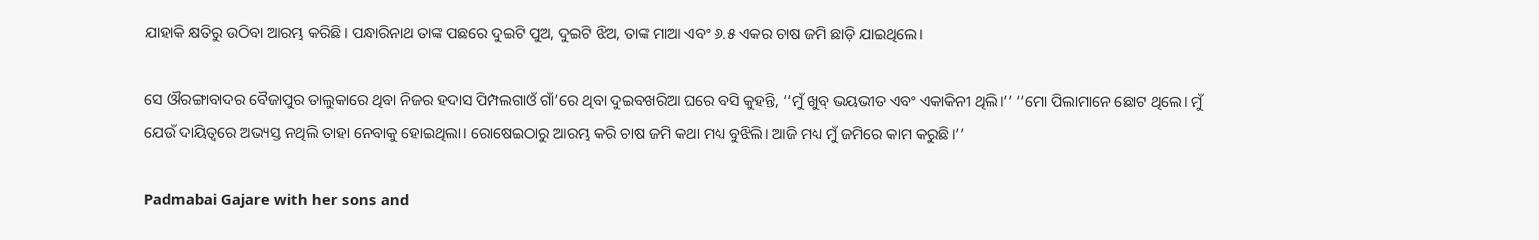ଯାହାକି କ୍ଷତିରୁ ଉଠିବା ଆରମ୍ଭ କରିଛି। ପନ୍ଧାରିନାଥ ତାଙ୍କ ପଛରେ ଦୁଇଟି ପୁଅ, ଦୁଇଟି ଝିଅ, ତାଙ୍କ ମାଆ ଏବଂ ୬.୫ ଏକର ଚାଷ ଜମି ଛାଡ଼ି ଯାଇଥିଲେ।

ସେ ଔରଙ୍ଗାବାଦର ବୈଜାପୁର ତାଲୁକାରେ ଥିବା ନିଜର ହଦାସ ପିମ୍ପଲଗାଓଁ ଗାଁ’ରେ ଥିବା ଦୁଇବଖରିଆ ଘରେ ବସି କୁହନ୍ତି, ‘‘ମୁଁ ଖୁବ୍‌ ଭୟଭୀତ ଏବଂ ଏକାକିନୀ ଥିଲି।’’ ‘‘ମୋ ପିଲାମାନେ ଛୋଟ ଥିଲେ। ମୁଁ ଯେଉଁ ଦାୟିତ୍ୱରେ ଅଭ୍ୟସ୍ତ ନଥିଲି ତାହା ନେବାକୁ ହୋଇଥିଲା। ରୋଷେଇଠାରୁ ଆରମ୍ଭ କରି ଚାଷ ଜମି କଥା ମଧ୍ୟ ବୁଝିଲି। ଆଜି ମଧ୍ୟ ମୁଁ ଜମିରେ କାମ କରୁଛି।’’

Padmabai Gajare with her sons and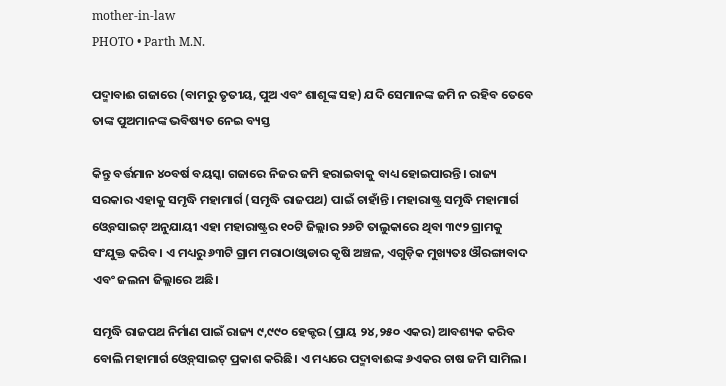mother-in-law
PHOTO • Parth M.N.

ପଦ୍ମାବାଈ ଗଜାରେ (ବାମରୁ ତୃତୀୟ, ପୁଅ ଏବଂ ଶାଶୂଙ୍କ ସହ) ଯଦି ସେମାନଙ୍କ ଜମି ନ ରହିବ ତେବେ ତାଙ୍କ ପୁଅମାନଙ୍କ ଭବିଷ୍ୟତ ନେଇ ବ୍ୟସ୍ତ

କିନ୍ତୁ ବର୍ତ୍ତମାନ ୪୦ବର୍ଷ ବୟସ୍କା ଗଜାରେ ନିଜର ଜମି ହରାଇବାକୁ ବାଧ୍ୟ ହୋଇପାରନ୍ତି। ରାଜ୍ୟ ସରକାର ଏହାକୁ ସମୃଦ୍ଧି ମହାମାର୍ଗ (ସମୃଦ୍ଧି ରାଜପଥ) ପାଇଁ ଚାହାଁନ୍ତି। ମହାରାଷ୍ଟ୍ର ସମୃଦ୍ଧି ମହାମାର୍ଗ ଓ୍ୱେବସାଇଟ୍‌ ଅନୁଯାୟୀ ଏହା ମହାରାଷ୍ଟ୍ରର ୧୦ଟି ଜିଲ୍ଲାର ୨୬ଟି ତାଲୁକାରେ ଥିବା ୩୯୨ ଗ୍ରାମକୁ ସଂଯୁକ୍ତ କରିବ। ଏ ମଧ୍ୟରୁ ୬୩ଟି ଗ୍ରାମ ମରାଠାଓ୍ୱାଡାର କୃଷି ଅଞ୍ଚଳ, ଏଗୁଡ଼ିକ ମୁଖ୍ୟତଃ ଔରଙ୍ଗାବାଦ ଏବଂ ଜଲନା ଜିଲ୍ଲାରେ ଅଛି।

ସମୃଦ୍ଧି ରାଜପଥ ନିର୍ମାଣ ପାଇଁ ରାଜ୍ୟ ୯,୯୯୦ ହେକ୍ଟର (ପ୍ରାୟ ୨୪,୨୫୦ ଏକର) ଆବଶ୍ୟକ କରିବ ବୋଲି ମହାମାର୍ଗ ଓ୍ୱେବ୍‌ସାଇଟ୍‌ ପ୍ରକାଶ କରିଛି। ଏ ମଧ୍ୟରେ ପଦ୍ମାବାଈଙ୍କ ୬ଏକର ଚାଷ ଜମି ସାମିଲ।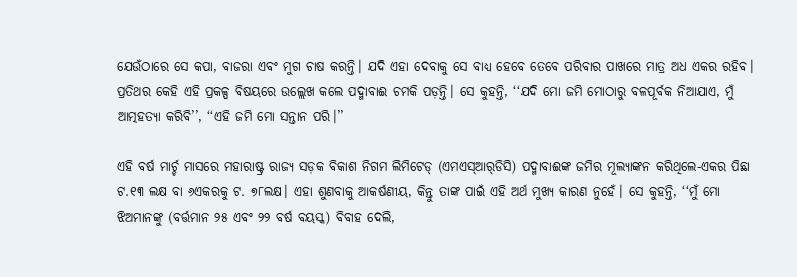ଯେଉଁଠାରେ ସେ କପା, ବାଜରା ଏବଂ ମୁଗ ଚାଷ କରନ୍ତି। ଯଦି ଏହା ଦେବାକୁ ସେ ବାଧ୍ୟ ହେବେ ତେବେ ପରିବାର ପାଖରେ ମାତ୍ର ଅଧ ଏକର ରହିବ। ପ୍ରତିଥର କେହି ଏହି ପ୍ରକଳ୍ପ ବିଷୟରେ ଉଲ୍ଲେଖ କଲେ ପଦ୍ମାବାଈ ଚମକି ପଡ଼ନ୍ତି। ସେ କୁହନ୍ତି, ‘‘ଯଦି ମୋ ଜମି ମୋଠାରୁ ବଳପୂର୍ବକ ନିଆଯାଏ, ମୁଁ ଆତ୍ମହତ୍ୟା କରିବି’’, ‘‘ଏହି ଜମି ମୋ ସନ୍ତାନ ପରି।’’

ଏହି ବର୍ଷ ମାର୍ଚ୍ଚ ମାସରେ ମହାରାଷ୍ଟ୍ର ରାଜ୍ୟ ସଡ଼କ ବିକାଶ ନିଗମ ଲିମିଟେଡ୍‌ (ଏମଏସ୍‌ଆର୍‌ଡିସି) ପଦ୍ମାବାଈଙ୍କ ଜମିର ମୂଲ୍ୟାଙ୍କନ କରିଥିଲେ-ଏକର ପିଛା ଟ.୧୩ ଲକ୍ଷ ବା ୬ଏକରକୁ ଟ. ୭୮ଲକ୍ଷ। ଏହା ଶୁଣବାକୁ ଆକର୍ଷଣୀୟ, କିନ୍ତୁ ତାଙ୍କ ପାଇଁ ଏହି ଅର୍ଥ ମୁଖ୍ୟ କାରଣ ନୁହେଁ। ସେ କୁହନ୍ତି, ‘‘ମୁଁ ମୋ ଝିଅମାନଙ୍କୁ (ବର୍ତ୍ତମାନ ୨୫ ଏବଂ ୨୨ ବର୍ଷ ବୟସ୍କ) ବିବାହ ଦେଲି,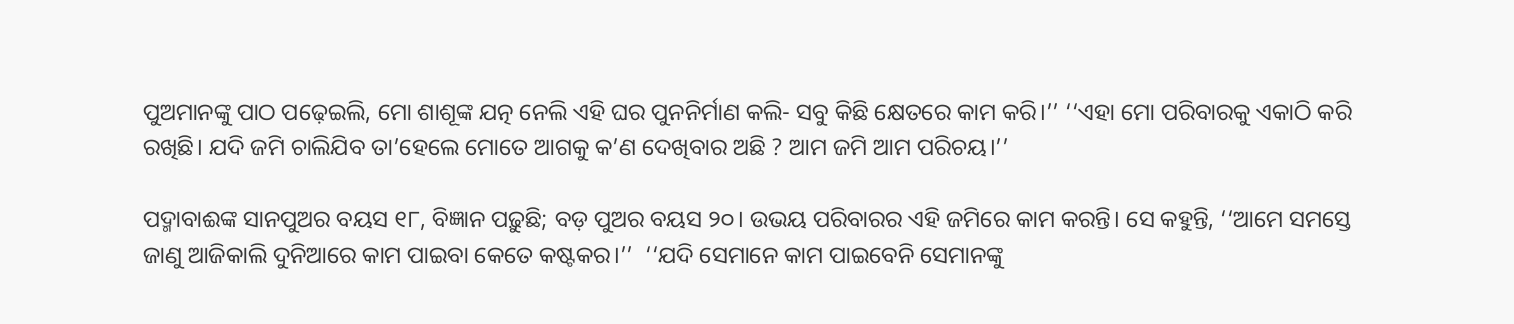ପୁଅମାନଙ୍କୁ ପାଠ ପଢ଼େଇଲି, ମୋ ଶାଶୂଙ୍କ ଯତ୍ନ ନେଲି ଏହି ଘର ପୁନନିର୍ମାଣ କଲି- ସବୁ କିଛି କ୍ଷେତରେ କାମ କରି।’’ ‘‘ଏହା ମୋ ପରିବାରକୁ ଏକାଠି କରି ରଖିଛି। ଯଦି ଜମି ଚାଲିଯିବ ତା’ହେଲେ ମୋତେ ଆଗକୁ କ’ଣ ଦେଖିବାର ଅଛି ? ଆମ ଜମି ଆମ ପରିଚୟ।’’

ପଦ୍ମାବାଈଙ୍କ ସାନପୁଅର ବୟସ ୧୮, ବିଜ୍ଞାନ ପଢ଼ୁଛି; ବଡ଼ ପୁଅର ବୟସ ୨୦। ଉଭୟ ପରିବାରର ଏହି ଜମିରେ କାମ କରନ୍ତି। ସେ କହୁନ୍ତି, ‘‘ଆମେ ସମସ୍ତେ ଜାଣୁ ଆଜିକାଲି ଦୁନିଆରେ କାମ ପାଇବା କେତେ କଷ୍ଟକର।’’  ‘‘ଯଦି ସେମାନେ କାମ ପାଇବେନି ସେମାନଙ୍କୁ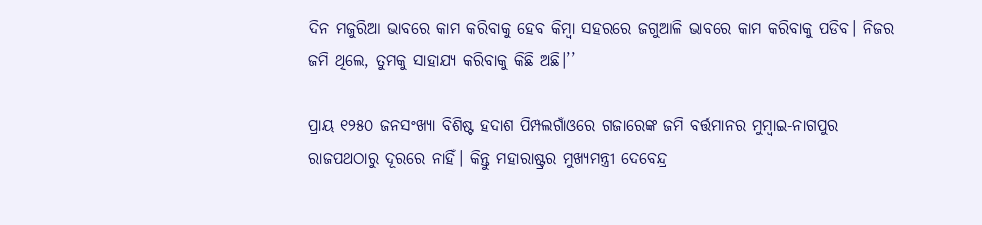ଦିନ ମଜୁରିଆ ଭାବରେ କାମ କରିବାକୁ ହେବ କିମ୍ବା ସହରରେ ଜଗୁଆଳି ଭାବରେ କାମ କରିବାକୁ ପଡିବ। ନିଜର ଜମି ଥିଲେ, ତୁମକୁ ସାହାଯ୍ୟ କରିବାକୁ କିଛି ଅଛି।’’

ପ୍ରାୟ ୧୨୫୦ ଜନସଂଖ୍ୟା ବିଶିଷ୍ଟ ହଦାଶ ପିମ୍ପଲଗାଁଓରେ ଗଜାରେଙ୍କ ଜମି ବର୍ତ୍ତମାନର ମୁମ୍ବାଇ-ନାଗପୁର ରାଜପଥଠାରୁ ଦୂରରେ ନାହିଁ। କିନ୍ତୁ ମହାରାଷ୍ଟ୍ରର ମୁଖ୍ୟମନ୍ତ୍ରୀ ଦେବେନ୍ଦ୍ର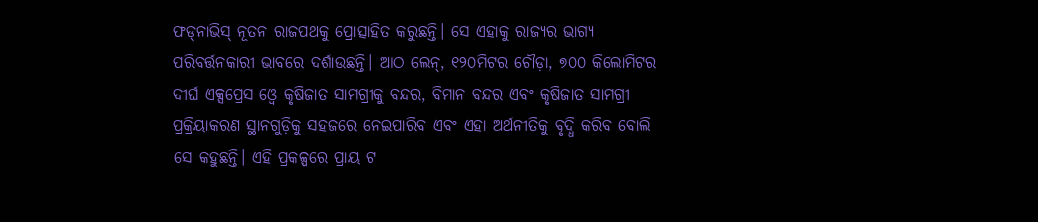ଫଡ୍‌ନାଭିସ୍‌ ନୂତନ ରାଜପଥକୁ ପ୍ରୋତ୍ସାହିତ କରୁଛନ୍ତି। ସେ ଏହାକୁ ରାଜ୍ୟର ଭାଗ୍ୟ ପରିବର୍ତ୍ତନକାରୀ ଭାବରେ ଦର୍ଶାଉଛନ୍ତି। ଆଠ ଲେନ୍‌, ୧୨୦ମିଟର ଚୌଡ଼ା, ୭୦୦ କିଲୋମିଟର ଦୀର୍ଘ ଏକ୍ସପ୍ରେସ ଓ୍ୱେ କୃଷିଜାତ ସାମଗ୍ରୀକୁ ବନ୍ଦର, ବିମାନ ବନ୍ଦର ଏବଂ କୃଷିଜାତ ସାମଗ୍ରୀ ପ୍ରକ୍ରିୟାକରଣ ସ୍ଥାନଗୁଡ଼ିକୁ ସହଜରେ ନେଇପାରିବ ଏବଂ ଏହା ଅର୍ଥନୀତିକୁ ବୃଦ୍ଧି କରିବ ବୋଲି ସେ କହୁଛନ୍ତି। ଏହି ପ୍ରକଳ୍ପରେ ପ୍ରାୟ ଟ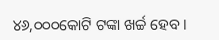୪୬,୦୦୦କୋଟି ଟଙ୍କା ଖର୍ଚ୍ଚ ହେବ।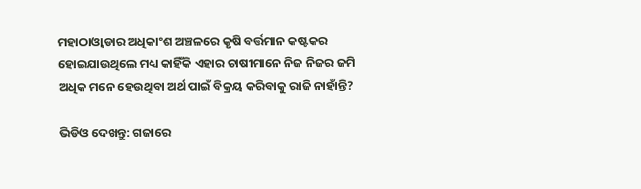ମହାଠାଓ୍ୱାଡାର ଅଧିକାଂଶ ଅଞ୍ଚଳରେ କୃଷି ବର୍ତ୍ତମାନ କଷ୍ଟକର ହୋଇଯାଉଥିଲେ ମଧ୍ୟ କାହିଁକି ଏହାର ଚାଷୀମାନେ ନିଜ ନିଜର ଜମି ଅଧିକ ମନେ ହେଉଥିବା ଅର୍ଥ ପାଇଁ ବିକ୍ରୟ କରିବାକୁ ରାଜି ନାହାଁନ୍ତି?

ଭିଡିଓ ଦେଖନ୍ତୁ: ଗଜାରେ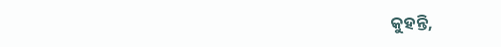କୁହନ୍ତି,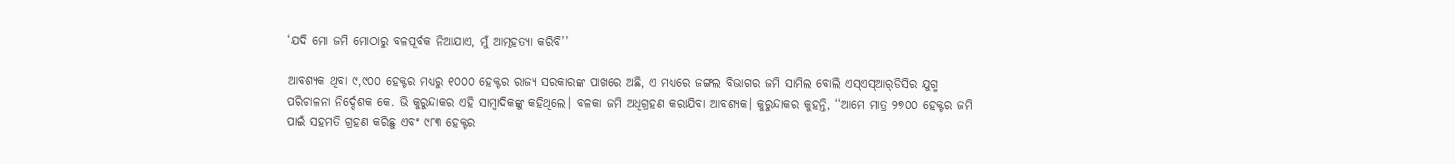‘ଯଦି ମୋ ଜମି ମୋଠାରୁ ବଳପୂର୍ବକ ନିଆଯାଏ, ମୁଁ ଆତ୍ମହତ୍ୟା କରିବି’’

ଆବଶ୍ୟକ ଥିବା ୯,୯୦୦ ହେକ୍ଟର ମଧ୍ୟରୁ ୧୦୦୦ ହେକ୍ଟର ରାଜ୍ୟ ସରକାରଙ୍କ ପାଖରେ ଅଛି, ଏ ମଧ୍ୟରେ ଜଙ୍ଗଲ ବିଭାଗର ଜମି ସାମିଲ ବୋଲି ଏସ୍‌ଏସ୍‌ଆର୍‌ଡିସିର ଯୁଗ୍ମ ପରିଚାଳନା ନିର୍ଦ୍ଦେଶକ କେ. ଭି କୁରୁନ୍ଦାକର ଏହି ସାମ୍ବାଦିକଙ୍କୁ କହିଥିଲେ। ବଳକା ଜମି ଅଧିଗ୍ରହଣ କରାଯିବା ଆବଶ୍ୟକ। କୁରୁନ୍ଦାକର କୁହନ୍ତି, ‘‘ଆମେ ମାତ୍ର ୨୭୦୦ ହେକ୍ଟର ଜମି ପାଇଁ ସହମତି ଗ୍ରହଣ କରିଛୁ ଏବଂ ୯୮୩ ହେକ୍ଟର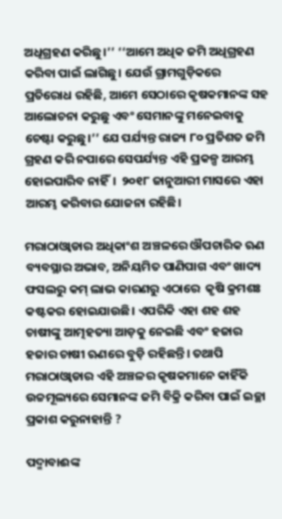ଅଧିଗ୍ରହଣ କରିଛୁ।’’ ‘‘ଆମେ ଅଧିକ ଜମି ଅଧିଗ୍ରହଣ କରିବା ପାଇଁ ଲାଗିଛୁ। ଯେଉଁ ଗ୍ରାମଗୁଡ଼ିକରେ ପ୍ରତିରୋଧ ରହିଛି, ଆମେ ସେଠାରେ କୃଷକମାନଙ୍କ ସହ ଆଲୋଚନା କରୁଛୁ ଏବଂ ସେମାନଙ୍କୁ ମନେଇବାକୁ ଚେଷ୍ଟା କରୁଛୁ।’’ ଯେ ପର୍ଯ୍ୟନ୍ତ ରାଜ୍ୟ ୮୦ ପ୍ରତିଶତ ଜମି ଗ୍ରହଣ କରି ନପାରେ ସେପର୍ଯ୍ୟନ୍ତ ଏହି ପ୍ରକଳ୍ପ ଆରମ୍ଭ ହୋଇପାରିବ ନାହିଁ।  ୨୦୧୮ ଜାନୁଆରୀ ମାସରେ ଏହା ଆରମ୍ଭ କରିବାର ଯୋଜନା ରହିଛି।

ମରାଠାଓ୍ୱାଡାର ଅଧିକାଂଶ ଅଞ୍ଚଳରେ ଔପଚାରିକ ଋଣ ବ୍ୟବସ୍ଥାର ଅଭାବ, ଅନିୟମିତ ପାଣିପାଗ ଏବଂ ଖାଦ୍ୟ ଫସଲରୁ କମ୍‌ ଲାଭ କାରଣରୁ ଏଠାରେ  କୃଷି କ୍ରମଶଃ କଷ୍ଟକର ହୋଇଯାଉଛି। ଏପରିକି ଏହା ଶହ ଶହ ଚାଷୀଙ୍କୁ ଆତ୍ମହତ୍ୟା ଆଡ଼କୁ ନେଇଛି ଏବଂ ହଜାର ହଜାର ଚାଷୀ ଋଣରେ ବୁଡ଼ି ରହିଛନ୍ତି। ତଥାପି ମରାଠାଓ୍ୱାଡାର ଏହି ଅଞ୍ଚଳର କୃଷକମାନେ କାହିଁକି ଉଚ୍ଚମୂଲ୍ୟରେ ସେମାନଙ୍କ ଜମି ବିକ୍ରି କରିବା ପାଇଁ ଇଚ୍ଛା ପ୍ରକାଶ କରୁନାହାନ୍ତି ?

ପଦ୍ମାବାଈଙ୍କ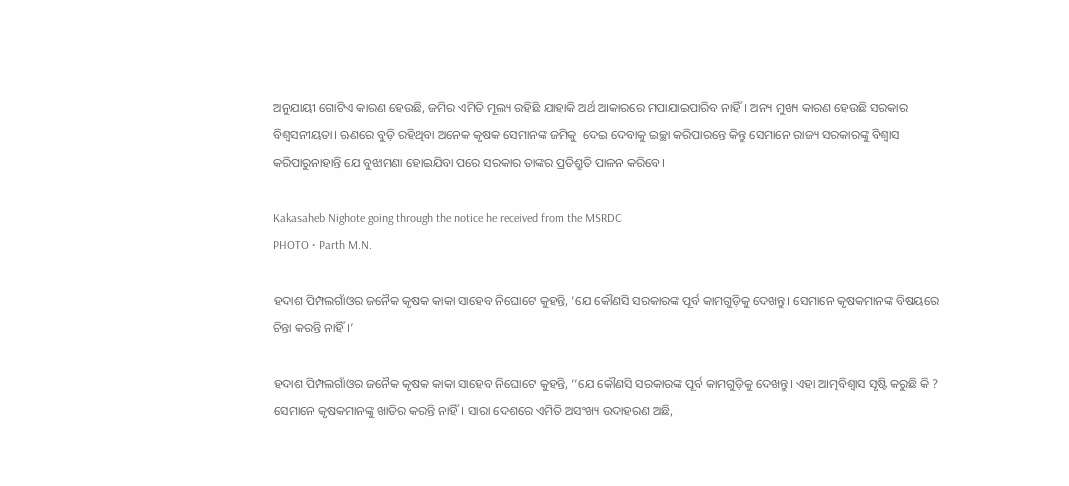ଅନୁଯାୟୀ ଗୋଟିଏ କାରଣ ହେଉଛି, ଜମିର ଏମିତି ମୂଲ୍ୟ ରହିଛି ଯାହାକି ଅର୍ଥ ଆକାରରେ ମପାଯାଇପାରିବ ନାହିଁ। ଅନ୍ୟ ମୁଖ୍ୟ କାରଣ ହେଉଛି ସରକାର ବିଶ୍ୱସନୀୟତା। ଋଣରେ ବୁଡ଼ି ରହିଥିବା ଅନେକ କୃଷକ ସେମାନଙ୍କ ଜମିକୁ  ଦେଇ ଦେବାକୁ ଇଚ୍ଛା କରିପାରନ୍ତେ କିନ୍ତୁ ସେମାନେ ରାଜ୍ୟ ସରକାରଙ୍କୁ ବିଶ୍ୱାସ କରିପାରୁନାହାନ୍ତି ଯେ ବୁଝାମଣା ହୋଇଯିବା ପରେ ସରକାର ତାଙ୍କର ପ୍ରତିଶ୍ରୁତି ପାଳନ କରିବେ।

Kakasaheb Nighote going through the notice he received from the MSRDC
PHOTO • Parth M.N.

ହଦାଶ ପିମ୍ପଲଗାଁଓର ଜନୈକ କୃଷକ କାକା ସାହେବ ନିଘୋଟେ କୁହନ୍ତି, ‘ଯେ କୌଣସି ସରକାରଙ୍କ ପୂର୍ବ କାମଗୁଡ଼ିକୁ ଦେଖନ୍ତୁ। ସେମାନେ କୃଷକମାନଙ୍କ ବିଷୟରେ ଚିନ୍ତା କରନ୍ତି ନାହିଁ।’

ହଦାଶ ପିମ୍ପଲଗାଁଓର ଜନୈକ କୃଷକ କାକା ସାହେବ ନିଘୋଟେ କୁହନ୍ତି, ‘‘ଯେ କୌଣସି ସରକାରଙ୍କ ପୂର୍ବ କାମଗୁଡ଼ିକୁ ଦେଖନ୍ତୁ। ଏହା ଆତ୍ମବିଶ୍ୱାସ ସୃଷ୍ଟି କରୁଛି କି ? ସେମାନେ କୃଷକମାନଙ୍କୁ ଖାତିର କରନ୍ତି ନାହିଁ। ସାରା ଦେଶରେ ଏମିତି ଅସଂଖ୍ୟ ଉଦାହରଣ ଅଛି,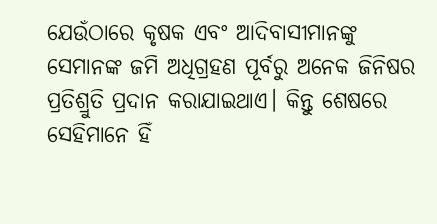ଯେଉଁଠାରେ କୃଷକ ଏବଂ ଆଦିବାସୀମାନଙ୍କୁ ସେମାନଙ୍କ ଜମି ଅଧିଗ୍ରହଣ ପୂର୍ବରୁ ଅନେକ ଜିନିଷର ପ୍ରତିଶ୍ରୁତି ପ୍ରଦାନ କରାଯାଇଥାଏ। କିନ୍ତୁ ଶେଷରେ ସେହିମାନେ ହିଁ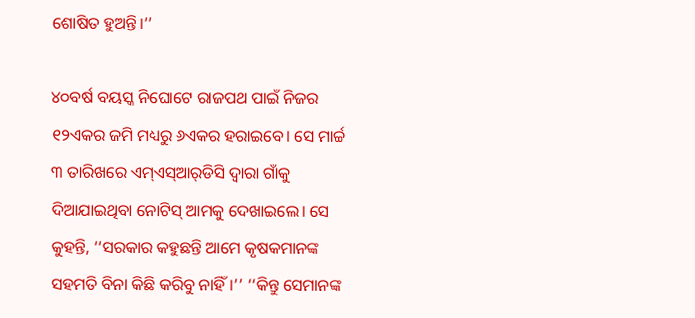ଶୋଷିତ ହୁଅନ୍ତି।’’

୪୦ବର୍ଷ ବୟସ୍କ ନିଘୋଟେ ରାଜପଥ ପାଇଁ ନିଜର ୧୨ଏକର ଜମି ମଧ୍ୟରୁ ୬ଏକର ହରାଇବେ। ସେ ମାର୍ଚ୍ଚ ୩ ତାରିଖରେ ଏମ୍‌ଏସ୍‌ଆର୍‌ଡିସି ଦ୍ୱାରା ଗାଁକୁ ଦିଆଯାଇଥିବା ନୋଟିସ୍‌ ଆମକୁ ଦେଖାଇଲେ। ସେ କୁହନ୍ତି, ‘‘ସରକାର କହୁଛନ୍ତି ଆମେ କୃଷକମାନଙ୍କ ସହମତି ବିନା କିଛି କରିବୁ ନାହିଁ।’’ ‘‘କିନ୍ତୁ ସେମାନଙ୍କ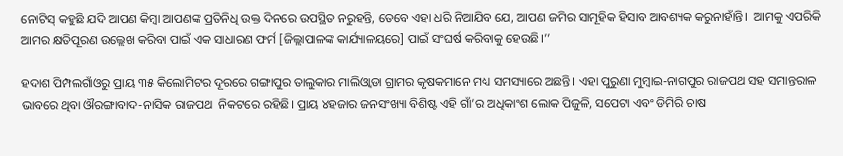ନୋଟିସ୍‌ କହୁଛି ଯଦି ଆପଣ କିମ୍ବା ଆପଣଙ୍କ ପ୍ରତିନିଧି ଉକ୍ତ ଦିନରେ ଉପସ୍ଥିତ ନରୁହନ୍ତି, ତେବେ ଏହା ଧରି ନିଆଯିବ ଯେ, ଆପଣ ଜମିର ସାମୂହିକ ହିସାବ ଆବଶ୍ୟକ କରୁନାହାଁନ୍ତି।  ଆମକୁ ଏପରିକି ଆମର କ୍ଷତିପୂରଣ ଉଲ୍ଲେଖ କରିବା ପାଇଁ ଏକ ସାଧାରଣ ଫର୍ମ [ଜିଲ୍ଲାପାଳଙ୍କ କାର୍ଯ୍ୟାଳୟରେ] ପାଇଁ ସଂଘର୍ଷ କରିବାକୁ ହେଉଛି।’’

ହଦାଶ ପିମ୍ପଲଗାଁଓରୁ ପ୍ରାୟ ୩୫ କିଲୋମିଟର ଦୂରରେ ଗଙ୍ଗାପୁର ତାଲୁକାର ମାଲିଓ୍ୱାଡା ଗ୍ରାମର କୃଷକମାନେ ମଧ୍ୟ ସମସ୍ୟାରେ ଅଛନ୍ତି। ଏହା ପୁରୁଣା ମୁମ୍ବାଇ-ନାଗପୁର ରାଜପଥ ସହ ସମାନ୍ତରାଳ ଭାବରେ ଥିବା ଔରଙ୍ଗାବାଦ-ନାସିକ ରାଜପଥ  ନିକଟରେ ରହିଛି। ପ୍ରାୟ ୪ହଜାର ଜନସଂଖ୍ୟା ବିଶିଷ୍ଟ ଏହି ଗାଁ’ର ଅଧିକାଂଶ ଲୋକ ପିଜୁଳି, ସପେଟା ଏବଂ ଡିମିରି ଚାଷ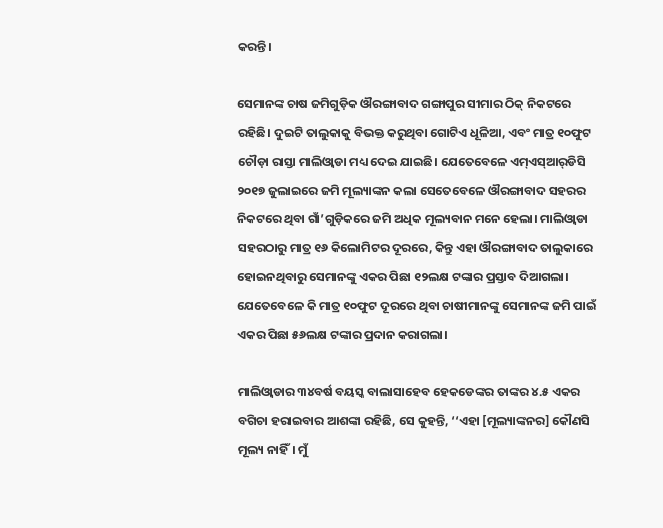କରନ୍ତି।

ସେମାନଙ୍କ ଚାଷ ଜମିଗୁଡ଼ିକ ଔରଙ୍ଗାବାଦ ଗଙ୍ଗାପୁର ସୀମାର ଠିକ୍‌ ନିକଟରେ ରହିଛି। ଦୁଇଟି ତାଲୁକାକୁ ବିଭକ୍ତ କରୁଥିବା ଗୋଟିଏ ଧୂଳିଆ, ଏବଂ ମାତ୍ର ୧୦ଫୁଟ ଚୌଡ଼ା ରାସ୍ତା ମାଲିଓ୍ୱାଡା ମଧ୍ୟ ଦେଇ ଯାଇଛି। ଯେତେବେଳେ ଏମ୍‌ଏସ୍‌ଆର୍‌ଡିସି ୨୦୧୭ ଜୁଲାଇରେ ଜମି ମୂଲ୍ୟାଙ୍କନ କଲା ସେତେବେଳେ ଔରଙ୍ଗାବାଦ ସହରର ନିକଟରେ ଥିବା ଗାଁ’ଗୁଡ଼ିକରେ ଜମି ଅଧିକ ମୂଲ୍ୟବାନ ମନେ ହେଲା। ମାଲିଓ୍ୱାଡା ସହରଠାରୁ ମାତ୍ର ୧୬ କିଲୋମିଟର ଦୂରରେ, କିନ୍ତୁ ଏହା ଔରଙ୍ଗାବାଦ ତାଲୁକାରେ ହୋଇନଥିବାରୁ ସେମାନଙ୍କୁ ଏକର ପିଛା ୧୨ଲକ୍ଷ ଟଙ୍କାର ପ୍ରସ୍ତାବ ଦିଆଗଲା। ଯେତେବେଳେ କି ମାତ୍ର ୧୦ଫୁଟ ଦୂରରେ ଥିବା ଚାଷୀମାନଙ୍କୁ ସେମାନଙ୍କ ଜମି ପାଇଁ ଏକର ପିଛା ୫୬ଲକ୍ଷ ଟଙ୍କାର ପ୍ରଦାନ କରାଗଲା।

ମାଲିଓ୍ୱାଡାର ୩୪ବର୍ଷ ବୟସ୍କ ବାଲାସାହେବ ହେକଡେଙ୍କର ତାଙ୍କର ୪.୫ ଏକର ବଗିଚା ହରାଇବାର ଆଶଙ୍କା ରହିଛି, ସେ କୁହନ୍ତି, ‘‘ଏହା [ମୂଲ୍ୟାଙ୍କନର] କୌଣସି ମୂଲ୍ୟ ନାହିଁ। ମୁଁ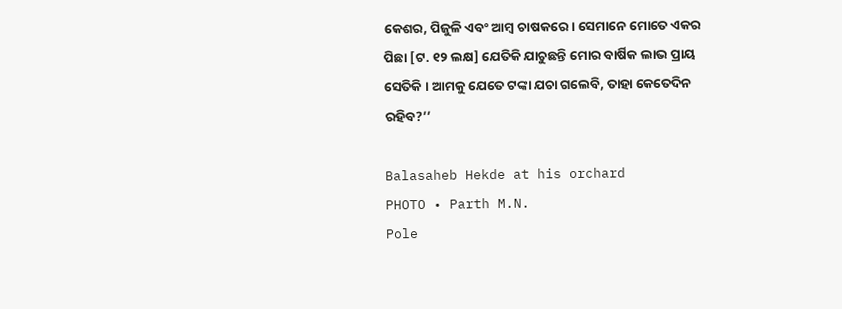କେଶର, ପିଜୁଳି ଏବଂ ଆମ୍ବ ଚାଷକରେ । ସେମାନେ ମୋତେ ଏକର ପିଛା [ଟ. ୧୨ ଲକ୍ଷ] ଯେତିକି ଯାଚୁଛନ୍ତି ମୋର ବାର୍ଷିକ ଲାଭ ପ୍ରାୟ ସେତିକି । ଆମକୁ ଯେତେ ଟଙ୍କା ଯଚା ଗଲେବି, ତାହା କେତେଦିନ ରହିବ?’’

Balasaheb Hekde at his orchard
PHOTO • Parth M.N.
Pole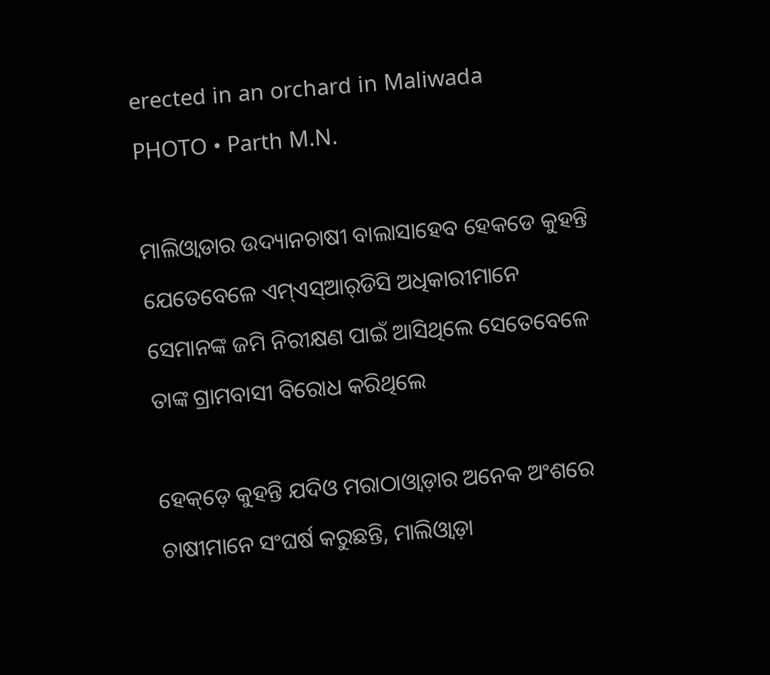erected in an orchard in Maliwada
PHOTO • Parth M.N.

ମାଲିଓ୍ୱାଡାର ଉଦ୍ୟାନଚାଷୀ ବାଲାସାହେବ ହେକଡେ କୁହନ୍ତି ଯେତେବେଳେ ଏମ୍‌ଏସ୍‌ଆର୍‌ଡିସି ଅଧିକାରୀମାନେ ସେମାନଙ୍କ ଜମି ନିରୀକ୍ଷଣ ପାଇଁ ଆସିଥିଲେ ସେତେବେଳେ ତାଙ୍କ ଗ୍ରାମବାସୀ ବିରୋଧ କରିଥିଲେ

ହେକ୍‌ଡ଼େ କୁହନ୍ତି ଯଦିଓ ମରାଠାଓ୍ୱାଡ଼ାର ଅନେକ ଅଂଶରେ ଚାଷୀମାନେ ସଂଘର୍ଷ କରୁଛନ୍ତି, ମାଲିଓ୍ୱାଡ଼ା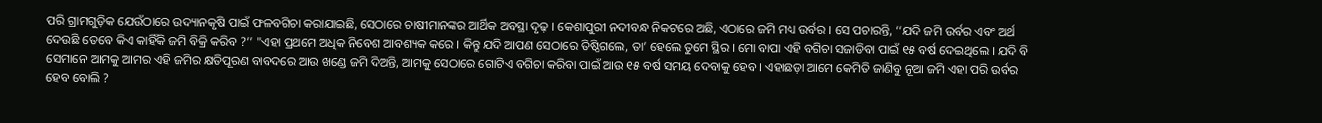ପରି ଗ୍ରାମଗୁଡ଼ିକ ଯେଉଁଠାରେ ଉଦ୍ୟାନକୃଷି ପାଇଁ ଫଳବଗିଚା କରାଯାଇଛି, ସେଠାରେ ଚାଷୀମାନଙ୍କର ଆର୍ଥିକ ଅବସ୍ଥା ଦୃଢ଼ । କେଶାପୁରୀ ନଦୀବନ୍ଧ ନିକଟରେ ଅଛି, ଏଠାରେ ଜମି ମଧ୍ୟ ଉର୍ବର । ସେ ପଚାରନ୍ତି, ‘‘ଯଦି ଜମି ଉର୍ବର ଏବଂ ଅର୍ଥ ଦେଉଛି ତେବେ କିଏ କାହିଁକି ଜମି ବିକ୍ରି କରିବ ?’’ "ଏହା ପ୍ରଥମେ ଅଧିକ ନିବେଶ ଆବଶ୍ୟକ କରେ । କିନ୍ତୁ ଯଦି ଆପଣ ସେଠାରେ ତିଷ୍ଠିଗଲେ, ତା’ ହେଲେ ତୁମେ ସ୍ଥିର । ମୋ ବାପା ଏହି ବଗିଚା ସଜାଡିବା ପାଇଁ ୧୫ ବର୍ଷ ଦେଇଥିଲେ । ଯଦି ବି ସେମାନେ ଆମକୁ ଆମର ଏହି ଜମିର କ୍ଷତିପୂରଣ ବାବଦରେ ଆଉ ଖଣ୍ଡେ ଜମି ଦିଅନ୍ତି, ଆମକୁ ସେଠାରେ ଗୋଟିଏ ବଗିଚା କରିବା ପାଇଁ ଆଉ ୧୫ ବର୍ଷ ସମୟ ଦେବାକୁ ହେବ । ଏହାଛଡ଼ା ଆମେ କେମିତି ଜାଣିବୁ ନୂଆ ଜମି ଏହା ପରି ଉର୍ବର ହେବ ବୋଲି ?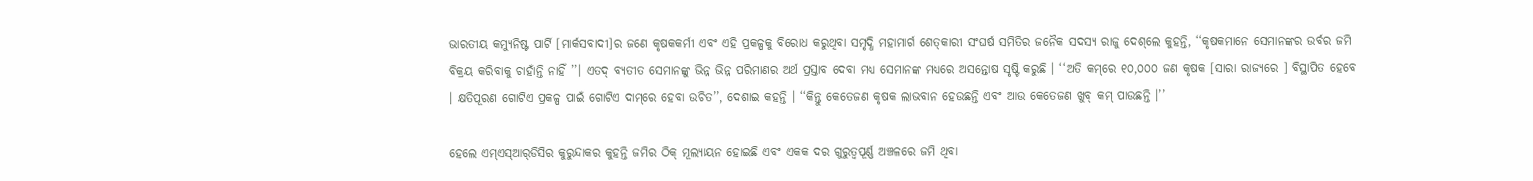ଭାରତୀୟ କମ୍ୟୁନିଷ୍ଟ ପାର୍ଟି [ମାର୍କସବାଦୀ]ର ଜଣେ କୃଷକକର୍ମୀ ଏବଂ ଏହି ପ୍ରକଳ୍ପକୁ ବିରୋଧ କରୁଥିବା ସମୃଦ୍ଧି ମହାମାର୍ଗ ଶେତ୍‌କାରୀ ସଂଘର୍ଷ ସମିତିର ଜନୈକ ସଦସ୍ୟ ରାଜୁ ଦେଶ୍‌ଲେ କୁହନ୍ତି, ‘‘କୃଷକମାନେ ସେମାନଙ୍କର ଉର୍ବର ଜମି ବିକ୍ରୟ କରିବାକୁ ଚାହାଁନ୍ତି ନାହିଁ ’’। ଏତଦ୍ ବ୍ୟତୀତ ସେମାନଙ୍କୁ ଭିନ୍ନ ଭିନ୍ନ ପରିମାଣର ଅର୍ଥ ପ୍ରସ୍ତାବ ଦେବା ମଧ୍ୟ ସେମାନଙ୍କ ମଧ୍ୟରେ ଅସନ୍ତୋଷ ସୃଷ୍ଟି କରୁଛି । ‘‘ଅତି କମ୍‌ରେ ୧୦,୦୦୦ ଜଣ କୃଷକ [ସାରା ରାଜ୍ୟରେ ] ବିସ୍ଥାପିତ ହେବେ । କ୍ଷତିପୂରଣ ଗୋଟିଏ ପ୍ରକଳ୍ପ ପାଇଁ ଗୋଟିଏ ଦାମ୍‌ରେ ହେବା ଉଚିତ’’, ଦେଶାଇ କହନ୍ତି । ‘‘କିନ୍ତୁ କେତେଜଣ କୃଷକ ଲାଭବାନ ହେଉଛନ୍ତି ଏବଂ ଆଉ କେତେଜଣ ଖୁବ୍‌ କମ୍‌ ପାଉଛନ୍ତି ।’’

ହେଲେ ଏମ୍‌ଏସ୍‌ଆର୍‌ଡିସିର କୁରୁନ୍ଦାକର କୁହନ୍ତି ଜମିର ଠିକ୍‌ ମୂଲ୍ୟାୟନ ହୋଇଛି ଏବଂ ଏକକ ଦର ଗୁରୁତ୍ୱପୂର୍ଣ୍ଣ ଅଞ୍ଚଳରେ ଜମି ଥିବା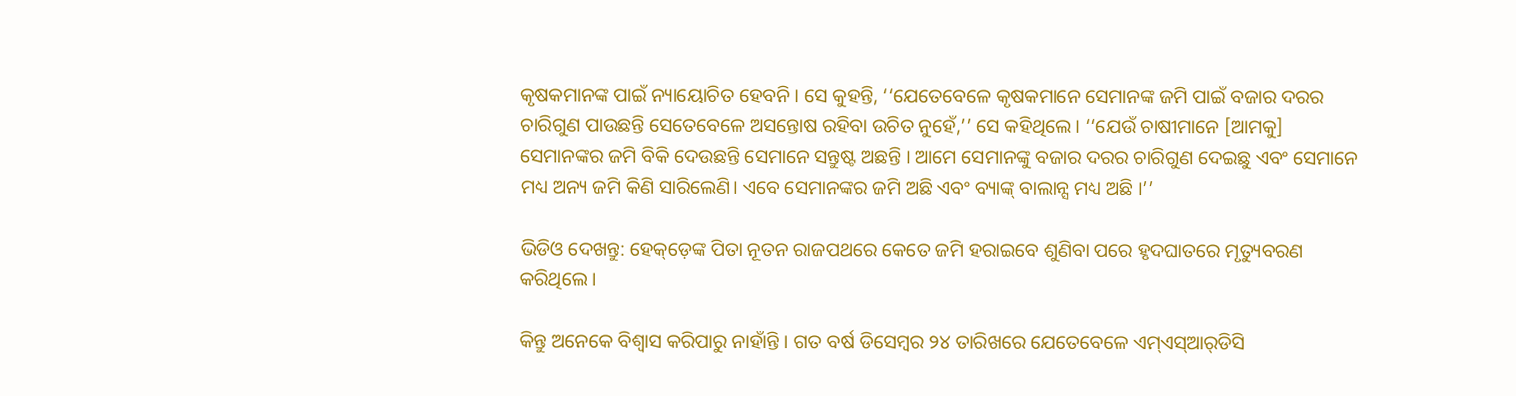କୃଷକମାନଙ୍କ ପାଇଁ ନ୍ୟାୟୋଚିତ ହେବନି । ସେ କୁହନ୍ତି, ‘‘ଯେତେବେଳେ କୃଷକମାନେ ସେମାନଙ୍କ ଜମି ପାଇଁ ବଜାର ଦରର ଚାରିଗୁଣ ପାଉଛନ୍ତି ସେତେବେଳେ ଅସନ୍ତୋଷ ରହିବା ଉଚିତ ନୁହେଁ,’’ ସେ କହିଥିଲେ। ‘‘ଯେଉଁ ଚାଷୀମାନେ [ଆମକୁ] ସେମାନଙ୍କର ଜମି ବିକି ଦେଉଛନ୍ତି ସେମାନେ ସନ୍ତୁଷ୍ଟ ଅଛନ୍ତି । ଆମେ ସେମାନଙ୍କୁ ବଜାର ଦରର ଚାରିଗୁଣ ଦେଇଛୁ ଏବଂ ସେମାନେ ମଧ୍ୟ ଅନ୍ୟ ଜମି କିଣି ସାରିଲେଣି। ଏବେ ସେମାନଙ୍କର ଜମି ଅଛି ଏବଂ ବ୍ୟାଙ୍କ୍‌ ବାଲାନ୍ସ ମଧ୍ୟ ଅଛି ।’’

ଭିଡିଓ ଦେଖନ୍ତୁ: ହେକ୍‌ଡ଼େଙ୍କ ପିତା ନୂତନ ରାଜପଥରେ କେତେ ଜମି ହରାଇବେ ଶୁଣିବା ପରେ ହୃଦଘାତରେ ମୃତ୍ୟୁବରଣ କରିଥିଲେ ।

କିନ୍ତୁ ଅନେକେ ବିଶ୍ୱାସ କରିପାରୁ ନାହାଁନ୍ତି । ଗତ ବର୍ଷ ଡିସେମ୍ବର ୨୪ ତାରିଖରେ ଯେତେବେଳେ ଏମ୍‌ଏସ୍‌ଆର୍‌ଡିସି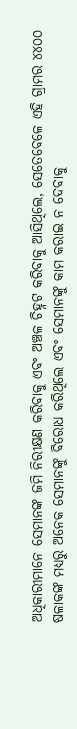ଅଧିକାରୀମାନେ ସେମାନଙ୍କ ଜମି ନିରୀକ୍ଷଣ କରିବାକୁ ଏବଂ ଅଞ୍ଚଳ ଚିହ୍ନଟ କରିବାକୁ ଆସିଥିଲେ, ସେତେବେଳେ ଏହି ଗ୍ରାମର ୪୪୦୦ ଷଳାକଙ୍କ ମଧ୍ୟରୁ ଅନେକ ସେମାନଙ୍କୁ ବିରୋଧ କରିଥିଲେ ଏବଂ ସେମାନଙ୍କୁ କାମ କରାଇ ନ ଦେବାକୁ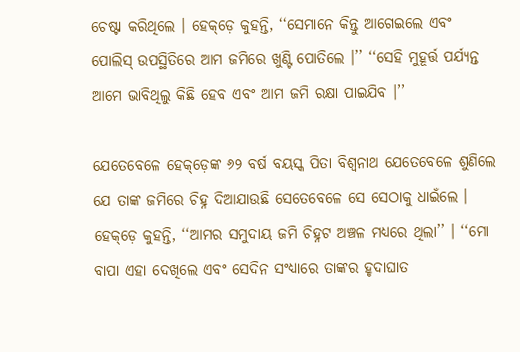ଚେଷ୍ଟା କରିଥିଲେ । ହେକ୍‌ଡ଼େ କୁହନ୍ତି, ‘‘ସେମାନେ କିନ୍ତୁ ଆଗେଇଲେ ଏବଂ ପୋଲିସ୍‌ ଉପସ୍ଥିତିରେ ଆମ ଜମିରେ ଖୁଣ୍ଟି ପୋତିଲେ ।’’ ‘‘ସେହି ମୁହୂର୍ତ୍ତ ପର୍ଯ୍ୟନ୍ତ ଆମେ ଭାବିଥିଲୁ କିଛି ହେବ ଏବଂ ଆମ ଜମି ରକ୍ଷା ପାଇଯିବ ।’’

ଯେତେବେଳେ ହେକ୍‌ଡ଼େଙ୍କ ୬୨ ବର୍ଷ ବୟସ୍କ ପିତା ବିଶ୍ୱନାଥ ଯେତେବେଳେ ଶୁଣିଲେ ଯେ ତାଙ୍କ ଜମିରେ ଚିହ୍ନ ଦିଆଯାଉଛି ସେତେବେଳେ ସେ ସେଠାକୁ ଧାଇଁଲେ । ହେକ୍‌ଡ଼େ କୁହନ୍ତି, ‘‘ଆମର ସମୁଦାୟ ଜମି ଚିହ୍ନଟ ଅଞ୍ଚଳ ମଧ୍ୟରେ ଥିଲା’’ । ‘‘ମୋ ବାପା ଏହା ଦେଖିଲେ ଏବଂ ସେଦିନ ସଂଧ୍ୟାରେ ତାଙ୍କର ହୃଦାଘାତ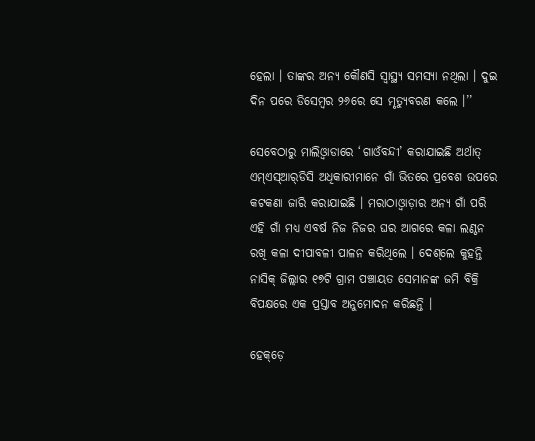ହେଲା । ତାଙ୍କର ଅନ୍ୟ କୌଣସି ସ୍ୱାସ୍ଥ୍ୟ ସମସ୍ୟା ନଥିଲା । ଦୁଇ ଦିନ ପରେ ଡିସେମ୍ବର ୨୬ରେ ସେ ମୃତ୍ୟୁବରଣ କଲେ ।’’

ସେବେଠାରୁ ମାଲିଓ୍ୱାଡାରେ ‘ଗାଓଁବନ୍ଦୀ’ କରାଯାଇଛି ଅର୍ଥାତ୍‌ ଏମ୍‌ଏସ୍‌ଆର୍‌ଡିସି ଅଧିକାରୀମାନେ ଗାଁ ଭିତରେ ପ୍ରବେଶ ଉପରେ କଟକଣା ଜାରି କରାଯାଇଛି । ମରାଠାଓ୍ୱାଡ଼ାର ଅନ୍ୟ ଗାଁ ପରି ଏହି ଗାଁ ମଧ୍ୟ ଏବର୍ଷ ନିଜ ନିଜର ଘର ଆଗରେ କଳା ଲଣ୍ଠନ ରଖି କଳା ଦୀପାବଳୀ ପାଳନ କରିଥିଲେ । ଦେଶ୍‌ଲେ କୁହନ୍ତି ନାସିକ୍‌ ଜିଲ୍ଲାର ୧୭ଟି ଗ୍ରାମ ପଞ୍ଚାୟତ ସେମାନଙ୍କ ଜମି ବିକ୍ରି ବିପକ୍ଷରେ ଏକ ପ୍ରସ୍ତାବ ଅନୁମୋଦନ କରିଛନ୍ତି ।

ହେକ୍‌ଡ଼େ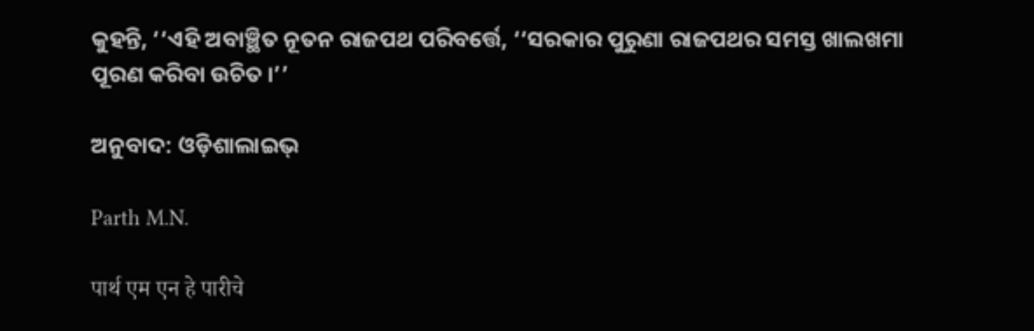କୁହନ୍ତି, ‘‘ଏହି ଅବାଞ୍ଛିତ ନୂତନ ରାଜପଥ ପରିବର୍ତ୍ତେ, ‘‘ସରକାର ପୁରୁଣା ରାଜପଥର ସମସ୍ତ ଖାଲଖମା ପୂରଣ କରିବା ଉଚିତ ।’’

ଅନୁବାଦ: ଓଡ଼ିଶାଲାଇଭ୍‍

Parth M.N.

पार्थ एम एन हे पारीचे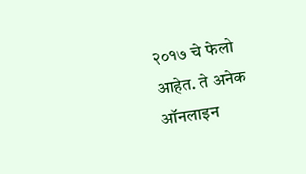२०१७ चे फेलो आहेत. ते अनेक ऑनलाइन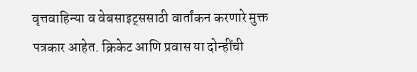वृत्तवाहिन्या व वेबसाइट्ससाठी वार्तांकन करणारे मुक्त पत्रकार आहेत. क्रिकेट आणि प्रवास या दोन्हींची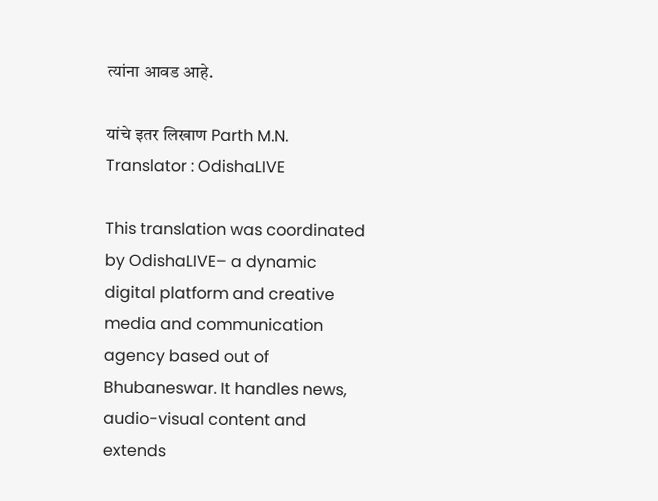त्यांना आवड आहे.

यांचे इतर लिखाण Parth M.N.
Translator : OdishaLIVE

This translation was coordinated by OdishaLIVE– a dynamic digital platform and creative media and communication agency based out of Bhubaneswar. It handles news, audio-visual content and extends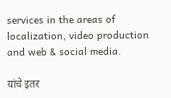services in the areas of localization, video production and web & social media.

यांचे इतर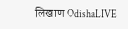लिखाण OdishaLIVE